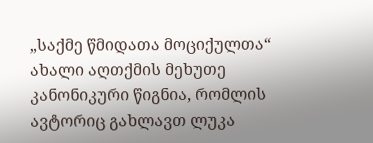„საქმე წმიდათა მოციქულთა“ ახალი აღთქმის მეხუთე კანონიკური წიგნია, რომლის ავტორიც გახლავთ ლუკა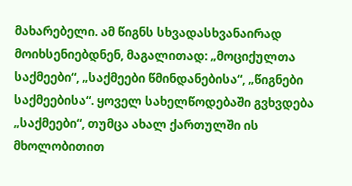მახარებელი. ამ წიგნს სხვადასხვანაირად მოიხსენიებდნენ, მაგალითად: „მოციქულთა საქმეები“, „საქმეები წმინდანებისა“, „წიგნები საქმეებისა“. ყოველ სახელწოდებაში გვხვდება „საქმეები“, თუმცა ახალ ქართულში ის მხოლობითით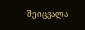შეიცვალა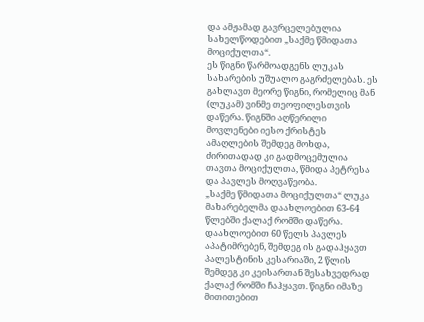და ამჟამად გავრცელებულია სახელწოდებით „საქმე წმიდათა მოციქულთა“.
ეს წიგნი წარმოადგენს ლუკას სახარების უშუალო გაგრძელებას. ეს გახლავთ მეორე წიგნი, რომელიც მან (ლუკამ) ვინმე თეოფილესთვის დაწერა. წიგნში აღწერილი მოვლენები იესო ქრისტეს ამაღლების შემდეგ მოხდა, ძირითადად კი გადმოცემულია თავთა მოციქულთა, წმიდა პეტრესა და პავლეს მოღვაწეობა.
„საქმე წმიდათა მოციქულთა“ ლუკა მახარებელმა დაახლოებით 63-64 წლებში ქალაქ რომში დაწერა. დაახლოებით 60 წელს პავლეს აპატიმრებენ, შემდეგ ის გადაჰყავთ პალესტინის კესარიაში, 2 წლის შემდეგ კი კეისართან შესახვედრად ქალაქ რომში ჩაჰყავთ. წიგნი იმაზე მითითებით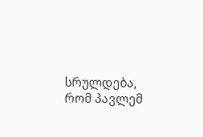სრულდება, რომ პავლემ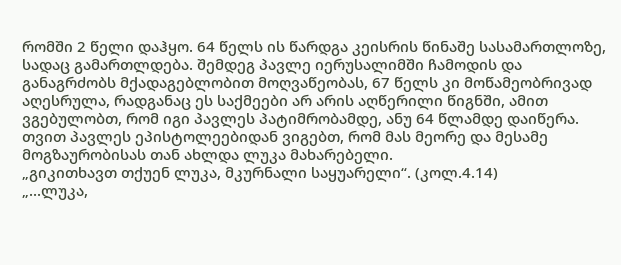რომში 2 წელი დაჰყო. 64 წელს ის წარდგა კეისრის წინაშე სასამართლოზე, სადაც გამართლდება. შემდეგ პავლე იერუსალიმში ჩამოდის და განაგრძობს მქადაგებლობით მოღვაწეობას, 67 წელს კი მოწამეობრივად აღესრულა, რადგანაც ეს საქმეები არ არის აღწერილი წიგნში, ამით ვგებულობთ, რომ იგი პავლეს პატიმრობამდე, ანუ 64 წლამდე დაიწერა.
თვით პავლეს ეპისტოლეებიდან ვიგებთ, რომ მას მეორე და მესამე მოგზაურობისას თან ახლდა ლუკა მახარებელი.
„გიკითხავთ თქუენ ლუკა, მკურნალი საყუარელი“. (კოლ.4.14)
„...ლუკა,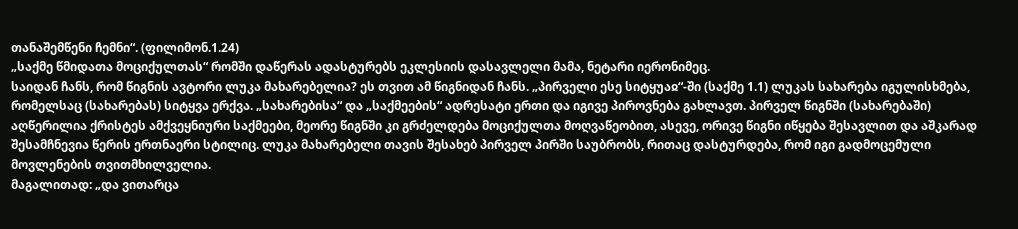თანაშემწენი ჩემნი“. (ფილიმონ.1.24)
„საქმე წმიდათა მოციქულთას“ რომში დაწერას ადასტურებს ეკლესიის დასავლელი მამა, ნეტარი იერონიმეც.
საიდან ჩანს, რომ წიგნის ავტორი ლუკა მახარებელია? ეს თვით ამ წიგნიდან ჩანს. „პირველი ესე სიტყუაჲ“-ში (საქმე 1.1) ლუკას სახარება იგულისხმება, რომელსაც (სახარებას) სიტყვა ერქვა. „სახარებისა“ და „საქმეების“ ადრესატი ერთი და იგივე პიროვნება გახლავთ. პირველ წიგნში (სახარებაში) აღწერილია ქრისტეს ამქვეყნიური საქმეები, მეორე წიგნში კი გრძელდება მოციქულთა მოღვაწეობით, ასევე, ორივე წიგნი იწყება შესავლით და აშკარად შესამჩნევია წერის ერთნაერი სტილიც. ლუკა მახარებელი თავის შესახებ პირველ პირში საუბრობს, რითაც დასტურდება, რომ იგი გადმოცემული მოვლენების თვითმხილველია.
მაგალითად: „და ვითარცა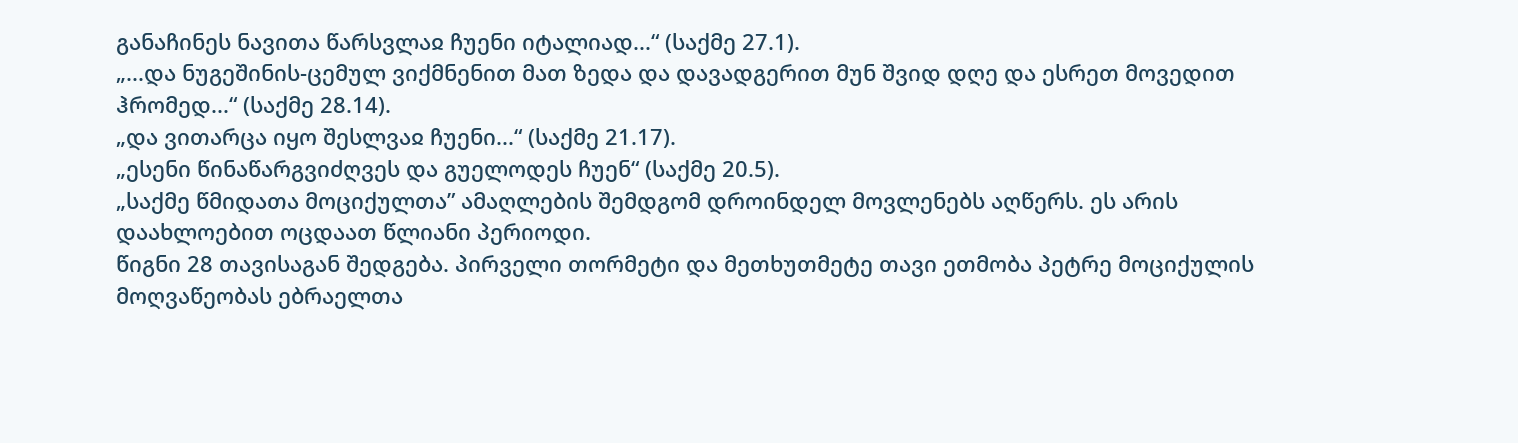განაჩინეს ნავითა წარსვლაჲ ჩუენი იტალიად...“ (საქმე 27.1).
„...და ნუგეშინის-ცემულ ვიქმნენით მათ ზედა და დავადგერით მუნ შვიდ დღე და ესრეთ მოვედით ჰრომედ...“ (საქმე 28.14).
„და ვითარცა იყო შესლვაჲ ჩუენი...“ (საქმე 21.17).
„ესენი წინაწარგვიძღვეს და გუელოდეს ჩუენ“ (საქმე 20.5).
„საქმე წმიდათა მოციქულთა” ამაღლების შემდგომ დროინდელ მოვლენებს აღწერს. ეს არის დაახლოებით ოცდაათ წლიანი პერიოდი.
წიგნი 28 თავისაგან შედგება. პირველი თორმეტი და მეთხუთმეტე თავი ეთმობა პეტრე მოციქულის მოღვაწეობას ებრაელთა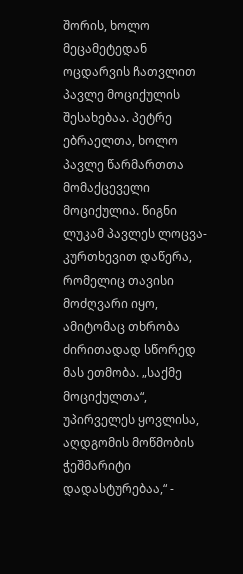შორის, ხოლო მეცამეტედან ოცდარვის ჩათვლით პავლე მოციქულის შესახებაა. პეტრე ებრაელთა, ხოლო პავლე წარმართთა მომაქცეველი მოციქულია. წიგნი ლუკამ პავლეს ლოცვა-კურთხევით დაწერა, რომელიც თავისი მოძღვარი იყო, ამიტომაც თხრობა ძირითადად სწორედ მას ეთმობა. „საქმე მოციქულთა“, უპირველეს ყოვლისა, აღდგომის მოწმობის ჭეშმარიტი დადასტურებაა,“ -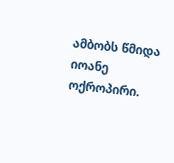ამბობს წმიდა იოანე ოქროპირი.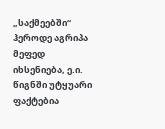„საქმეებში“ ჰეროდე აგრიპა მეფედ იხსენიება, ე.ი. წიგნში უტყუარი ფაქტებია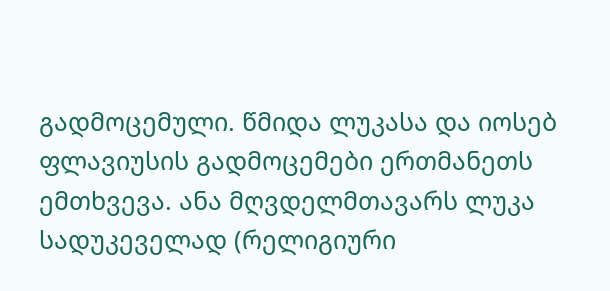გადმოცემული. წმიდა ლუკასა და იოსებ ფლავიუსის გადმოცემები ერთმანეთს ემთხვევა. ანა მღვდელმთავარს ლუკა სადუკეველად (რელიგიური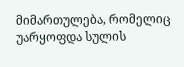მიმართულება, რომელიც უარყოფდა სულის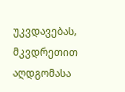უკვდავებას, მკვდრეთით აღდგომასა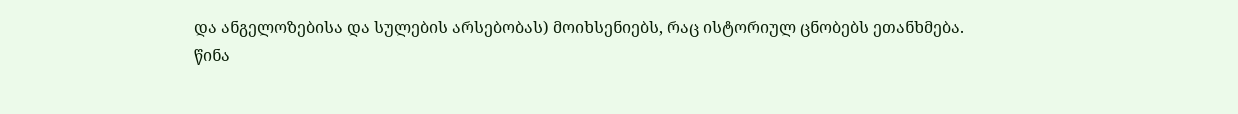და ანგელოზებისა და სულების არსებობას) მოიხსენიებს, რაც ისტორიულ ცნობებს ეთანხმება.
წინა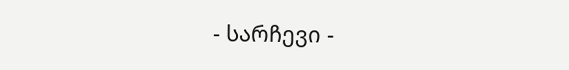- სარჩევი -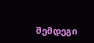შემდეგი